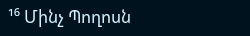¹⁶ Մինչ Պողոսն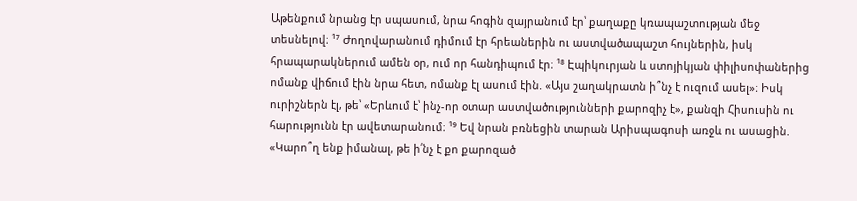Աթենքում նրանց էր սպասում, նրա հոգին զայրանում էր՝ քաղաքը կռապաշտության մեջ տեսնելով։ ¹⁷ Ժողովարանում դիմում էր հրեաներին ու աստվածապաշտ հույներին, իսկ հրապարակներում ամեն օր, ում որ հանդիպում էր։ ¹⁸ Էպիկուրյան և ստոյիկյան փիլիսոփաներից ոմանք վիճում էին նրա հետ, ոմանք էլ ասում էին. «Այս շաղակրատն ի՞նչ է ուզում ասել»։ Իսկ ուրիշներն էլ, թե՝ «Երևում է՝ ինչ-որ օտար աստվածությունների քարոզիչ է», քանզի Հիսուսին ու հարությունն էր ավետարանում։ ¹⁹ Եվ նրան բռնեցին տարան Արիսպագոսի առջև ու ասացին. «Կարո՞ղ ենք իմանալ, թե ի՛նչ է քո քարոզած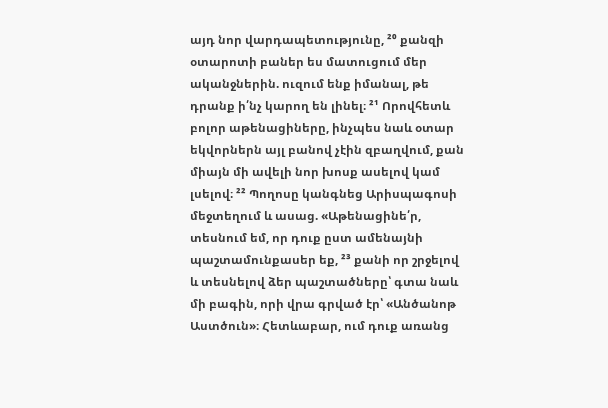այդ նոր վարդապետությունը, ²⁰ քանզի օտարոտի բաներ ես մատուցում մեր ականջներին. ուզում ենք իմանալ, թե դրանք ի՛նչ կարող են լինել։ ²¹ Որովհետև բոլոր աթենացիները, ինչպես նաև օտար եկվորներն այլ բանով չէին զբաղվում, քան միայն մի ավելի նոր խոսք ասելով կամ լսելով։ ²² Պողոսը կանգնեց Արիսպագոսի մեջտեղում և ասաց. «Աթենացինե՛ր, տեսնում եմ, որ դուք ըստ ամենայնի պաշտամունքասեր եք, ²³ քանի որ շրջելով և տեսնելով ձեր պաշտածները՝ գտա նաև մի բագին, որի վրա գրված էր՝ «Անծանոթ Աստծուն»։ Հետևաբար, ում դուք առանց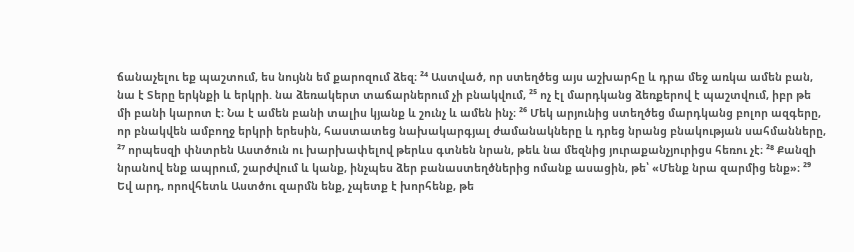ճանաչելու եք պաշտում, ես նույնն եմ քարոզում ձեզ։ ²⁴ Աստված, որ ստեղծեց այս աշխարհը և դրա մեջ առկա ամեն բան, նա է Տերը երկնքի և երկրի. նա ձեռակերտ տաճարներում չի բնակվում, ²⁵ ոչ էլ մարդկանց ձեռքերով է պաշտվում, իբր թե մի բանի կարոտ է։ Նա է ամեն բանի տալիս կյանք և շունչ և ամեն ինչ։ ²⁶ Մեկ արյունից ստեղծեց մարդկանց բոլոր ազգերը, որ բնակվեն ամբողջ երկրի երեսին, հաստատեց նախակարգյալ ժամանակները և դրեց նրանց բնակության սահմանները, ²⁷ որպեսզի փնտրեն Աստծուն ու խարխափելով թերևս գտնեն նրան, թեև նա մեզնից յուրաքանչյուրիցս հեռու չէ։ ²⁸ Քանզի նրանով ենք ապրում, շարժվում և կանք, ինչպես ձեր բանաստեղծներից ոմանք ասացին, թե՝ «Մենք նրա զարմից ենք»։ ²⁹ Եվ արդ, որովհետև Աստծու զարմն ենք, չպետք է խորհենք, թե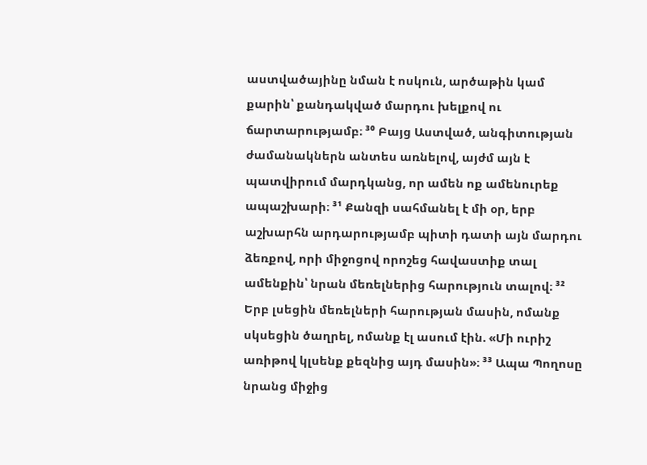աստվածայինը նման է ոսկուն, արծաթին կամ քարին՝ քանդակված մարդու խելքով ու ճարտարությամբ։ ³⁰ Բայց Աստված, անգիտության ժամանակներն անտես առնելով, այժմ այն է պատվիրում մարդկանց, որ ամեն ոք ամենուրեք ապաշխարի։ ³¹ Քանզի սահմանել է մի օր, երբ աշխարհն արդարությամբ պիտի դատի այն մարդու ձեռքով, որի միջոցով որոշեց հավաստիք տալ ամենքին՝ նրան մեռելներից հարություն տալով։ ³² Երբ լսեցին մեռելների հարության մասին, ոմանք սկսեցին ծաղրել, ոմանք էլ ասում էին. «Մի ուրիշ առիթով կլսենք քեզնից այդ մասին»։ ³³ Ապա Պողոսը նրանց միջից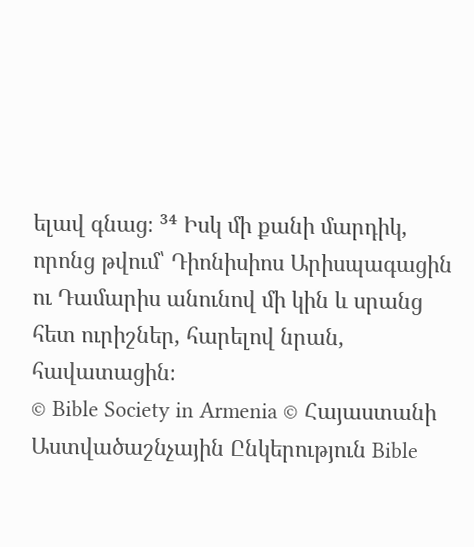ելավ գնաց։ ³⁴ Իսկ մի քանի մարդիկ, որոնց թվում՝ Դիոնիսիոս Արիսպագացին ու Դամարիս անունով մի կին և սրանց հետ ուրիշներ, հարելով նրան, հավատացին։
© Bible Society in Armenia © Հայաստանի Աստվածաշնչային Ընկերություն Bible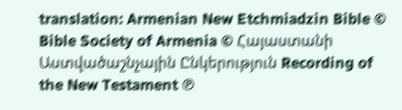translation: Armenian New Etchmiadzin Bible © Bible Society of Armenia © Հայաստանի Աստվածաշնչային Ընկերություն Recording of the New Testament ℗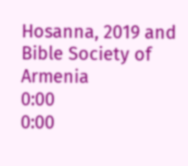Hosanna, 2019 and Bible Society of Armenia
0:00
0:00